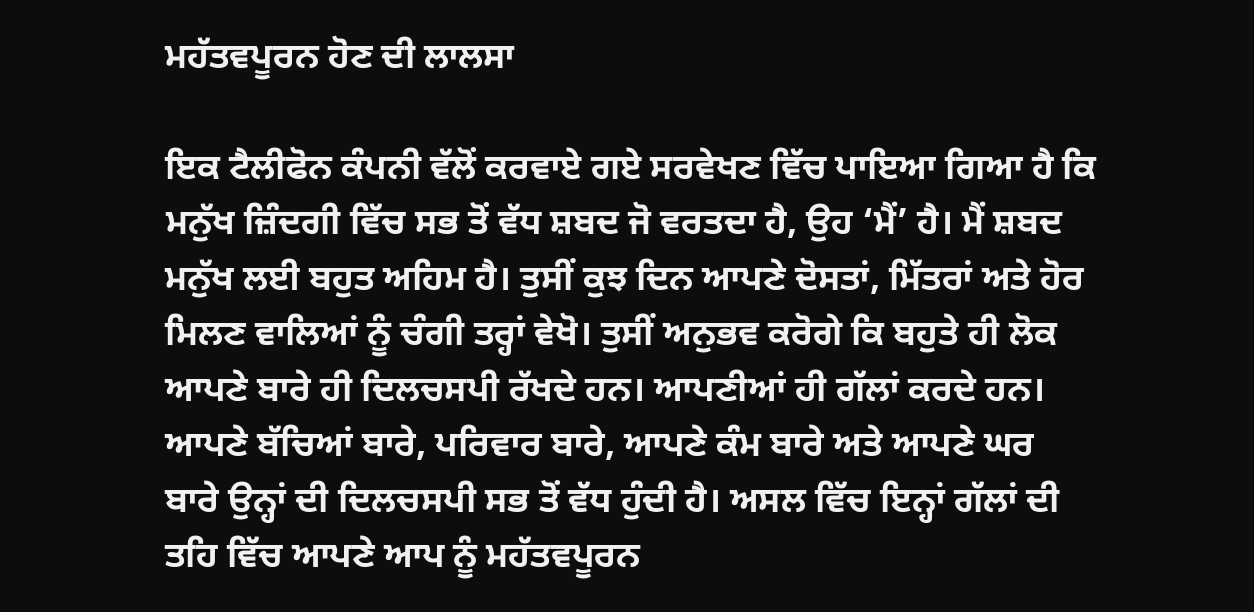ਮਹੱਤਵਪੂਰਨ ਹੋਣ ਦੀ ਲਾਲਸਾ

ਇਕ ਟੈਲੀਫੋਨ ਕੰਪਨੀ ਵੱਲੋਂ ਕਰਵਾਏ ਗਏ ਸਰਵੇਖਣ ਵਿੱਚ ਪਾਇਆ ਗਿਆ ਹੈ ਕਿ ਮਨੁੱਖ ਜ਼ਿੰਦਗੀ ਵਿੱਚ ਸਭ ਤੋਂ ਵੱਧ ਸ਼ਬਦ ਜੋ ਵਰਤਦਾ ਹੈ, ਉਹ ‘ਮੈਂ’ ਹੈ। ਮੈਂ ਸ਼ਬਦ ਮਨੁੱਖ ਲਈ ਬਹੁਤ ਅਹਿਮ ਹੈ। ਤੁਸੀਂ ਕੁਝ ਦਿਨ ਆਪਣੇ ਦੋਸਤਾਂ, ਮਿੱਤਰਾਂ ਅਤੇ ਹੋਰ ਮਿਲਣ ਵਾਲਿਆਂ ਨੂੰ ਚੰਗੀ ਤਰ੍ਹਾਂ ਵੇਖੋ। ਤੁਸੀਂ ਅਨੁਭਵ ਕਰੋਗੇ ਕਿ ਬਹੁਤੇ ਹੀ ਲੋਕ ਆਪਣੇ ਬਾਰੇ ਹੀ ਦਿਲਚਸਪੀ ਰੱਖਦੇ ਹਨ। ਆਪਣੀਆਂ ਹੀ ਗੱਲਾਂ ਕਰਦੇ ਹਨ। ਆਪਣੇ ਬੱਚਿਆਂ ਬਾਰੇ, ਪਰਿਵਾਰ ਬਾਰੇ, ਆਪਣੇ ਕੰਮ ਬਾਰੇ ਅਤੇ ਆਪਣੇ ਘਰ ਬਾਰੇ ਉਨ੍ਹਾਂ ਦੀ ਦਿਲਚਸਪੀ ਸਭ ਤੋਂ ਵੱਧ ਹੁੰਦੀ ਹੈ। ਅਸਲ ਵਿੱਚ ਇਨ੍ਹਾਂ ਗੱਲਾਂ ਦੀ ਤਹਿ ਵਿੱਚ ਆਪਣੇ ਆਪ ਨੂੰ ਮਹੱਤਵਪੂਰਨ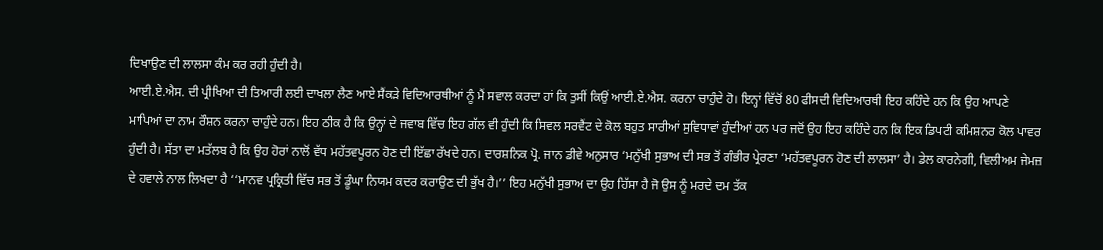ਦਿਖਾਉਣ ਦੀ ਲਾਲਸਾ ਕੰਮ ਕਰ ਰਹੀ ਹੁੰਦੀ ਹੈ।
ਆਈ.ਏ.ਐਸ. ਦੀ ਪ੍ਰੀਖਿਆ ਦੀ ਤਿਆਰੀ ਲਈ ਦਾਖਲਾ ਲੈਣ ਆਏ ਸੈਂਕੜੇ ਵਿਦਿਆਰਥੀਆਂ ਨੂੰ ਮੈਂ ਸਵਾਲ ਕਰਦਾ ਹਾਂ ਕਿ ਤੁਸੀਂ ਕਿਉਂ ਆਈ.ਏ.ਐਸ. ਕਰਨਾ ਚਾਹੁੰਦੇ ਹੋ। ਇਨ੍ਹਾਂ ਵਿੱਚੋਂ 80 ਫੀਸਦੀ ਵਿਦਿਆਰਥੀ ਇਹ ਕਹਿੰਦੇ ਹਨ ਕਿ ਉਹ ਆਪਣੇ ਮਾਪਿਆਂ ਦਾ ਨਾਮ ਰੌਸ਼ਨ ਕਰਨਾ ਚਾਹੁੰਦੇ ਹਨ। ਇਹ ਠੀਕ ਹੈ ਕਿ ਉਨ੍ਹਾਂ ਦੇ ਜਵਾਬ ਵਿੱਚ ਇਹ ਗੱਲ ਵੀ ਹੁੰਦੀ ਕਿ ਸਿਵਲ ਸਰਵੈਂਟ ਦੇ ਕੋਲ ਬਹੁਤ ਸਾਰੀਆਂ ਸੁਵਿਧਾਵਾਂ ਹੁੰਦੀਆਂ ਹਨ ਪਰ ਜਦੋਂ ਉਹ ਇਹ ਕਹਿੰਦੇ ਹਨ ਕਿ ਇਕ ਡਿਪਟੀ ਕਮਿਸ਼ਨਰ ਕੋਲ ਪਾਵਰ ਹੁੰਦੀ ਹੈ। ਸੱਤਾ ਦਾ ਮਤੱਲਬ ਹੈ ਕਿ ਉਹ ਹੋਰਾਂ ਨਾਲੋਂ ਵੱਧ ਮਹੱਤਵਪੂਰਨ ਹੋਣ ਦੀ ਇੱਛਾ ਰੱਖਦੇ ਹਨ। ਦਾਰਸ਼ਨਿਕ ਪ੍ਰੋ. ਜਾਨ ਡੀਵੇ ਅਨੁਸਾਰ ‘ਮਨੁੱਖੀ ਸੁਭਾਅ ਦੀ ਸਭ ਤੋਂ ਗੰਭੀਰ ਪ੍ਰੇਰਣਾ ‘ਮਹੱਤਵਪੂਰਨ ਹੋਣ ਦੀ ਲਾਲਸਾ’ ਹੈ। ਡੇਲ ਕਾਰਨੇਗੀ, ਵਿਲੀਅਮ ਜੇਮਜ਼ ਦੇ ਹਵਾਲੇ ਨਾਲ ਲਿਖਦਾ ਹੈ ‘‘ਮਾਨਵ ਪ੍ਰਕ੍ਰਿਤੀ ਵਿੱਚ ਸਭ ਤੋਂ ਡੂੰਘਾ ਨਿਯਮ ਕਦਰ ਕਰਾਉਣ ਦੀ ਭੁੱਖ ਹੈ।’’ ਇਹ ਮਨੁੱਖੀ ਸੁਭਾਅ ਦਾ ਉਹ ਹਿੱਸਾ ਹੈ ਜੋ ਉਸ ਨੂੰ ਮਰਦੇ ਦਮ ਤੱਕ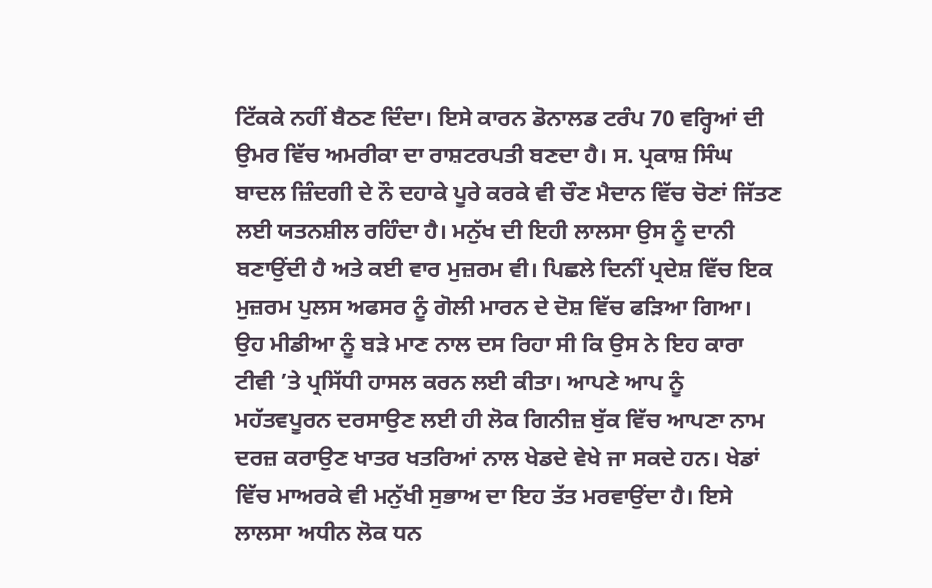ਟਿੱਕਕੇ ਨਹੀਂ ਬੈਠਣ ਦਿੰਦਾ। ਇਸੇ ਕਾਰਨ ਡੋਨਾਲਡ ਟਰੰਪ 70 ਵਰ੍ਹਿਆਂ ਦੀ ਉਮਰ ਵਿੱਚ ਅਮਰੀਕਾ ਦਾ ਰਾਸ਼ਟਰਪਤੀ ਬਣਦਾ ਹੈ। ਸ. ਪ੍ਰਕਾਸ਼ ਸਿੰਘ ਬਾਦਲ ਜ਼ਿੰਦਗੀ ਦੇ ਨੌ ਦਹਾਕੇ ਪੂਰੇ ਕਰਕੇ ਵੀ ਚੌਣ ਮੈਦਾਨ ਵਿੱਚ ਚੋਣਾਂ ਜਿੱਤਣ ਲਈ ਯਤਨਸ਼ੀਲ ਰਹਿੰਦਾ ਹੈ। ਮਨੁੱਖ ਦੀ ਇਹੀ ਲਾਲਸਾ ਉਸ ਨੂੰ ਦਾਨੀ ਬਣਾਉਂਦੀ ਹੈ ਅਤੇ ਕਈ ਵਾਰ ਮੁਜ਼ਰਮ ਵੀ। ਪਿਛਲੇ ਦਿਨੀਂ ਪ੍ਰਦੇਸ਼ ਵਿੱਚ ਇਕ ਮੁਜ਼ਰਮ ਪੁਲਸ ਅਫਸਰ ਨੂੰ ਗੋਲੀ ਮਾਰਨ ਦੇ ਦੋਸ਼ ਵਿੱਚ ਫੜਿਆ ਗਿਆ। ਉਹ ਮੀਡੀਆ ਨੂੰ ਬੜੇ ਮਾਣ ਨਾਲ ਦਸ ਰਿਹਾ ਸੀ ਕਿ ਉਸ ਨੇ ਇਹ ਕਾਰਾ ਟੀਵੀ ’ਤੇ ਪ੍ਰਸਿੱਧੀ ਹਾਸਲ ਕਰਨ ਲਈ ਕੀਤਾ। ਆਪਣੇ ਆਪ ਨੂੰ ਮਹੱਤਵਪੂਰਨ ਦਰਸਾਉਣ ਲਈ ਹੀ ਲੋਕ ਗਿਨੀਜ਼ ਬੁੱਕ ਵਿੱਚ ਆਪਣਾ ਨਾਮ ਦਰਜ਼ ਕਰਾਉਣ ਖਾਤਰ ਖਤਰਿਆਂ ਨਾਲ ਖੇਡਦੇ ਵੇਖੇ ਜਾ ਸਕਦੇ ਹਨ। ਖੇਡਾਂ ਵਿੱਚ ਮਾਅਰਕੇ ਵੀ ਮਨੁੱਖੀ ਸੁਭਾਅ ਦਾ ਇਹ ਤੱਤ ਮਰਵਾਉਂਦਾ ਹੈ। ਇਸੇ ਲਾਲਸਾ ਅਧੀਨ ਲੋਕ ਧਨ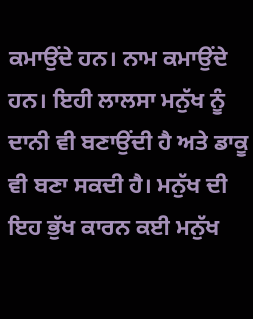ਕਮਾਉਂਦੇ ਹਨ। ਨਾਮ ਕਮਾਉਂਦੇ ਹਨ। ਇਹੀ ਲਾਲਸਾ ਮਨੁੱਖ ਨੂੰ ਦਾਨੀ ਵੀ ਬਣਾਉਂਦੀ ਹੈ ਅਤੇ ਡਾਕੂ ਵੀ ਬਣਾ ਸਕਦੀ ਹੈ। ਮਨੁੱਖ ਦੀ ਇਹ ਭੁੱਖ ਕਾਰਨ ਕਈ ਮਨੁੱਖ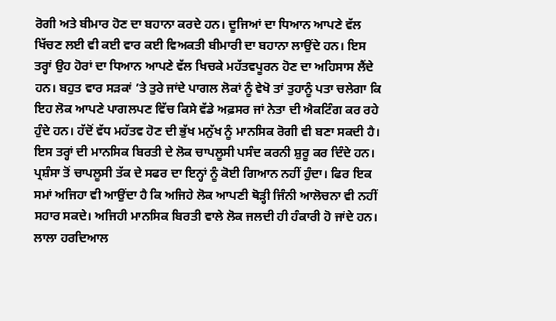ਰੋਗੀ ਅਤੇ ਬੀਮਾਰ ਹੋਣ ਦਾ ਬਹਾਨਾ ਕਰਦੇ ਹਨ। ਦੂਜਿਆਂ ਦਾ ਧਿਆਨ ਆਪਣੇ ਵੱਲ ਖਿੱਚਣ ਲਈ ਵੀ ਕਈ ਵਾਰ ਕਈ ਵਿਅਕਤੀ ਬੀਮਾਰੀ ਦਾ ਬਹਾਨਾ ਲਾਉਂਦੇ ਹਨ। ਇਸ ਤਰ੍ਹਾਂ ਉਹ ਹੋਰਾਂ ਦਾ ਧਿਆਨ ਆਪਣੇ ਵੱਲ ਖਿਚਕੇ ਮਹੱਤਵਪੂਰਨ ਹੋਣ ਦਾ ਅਹਿਸਾਸ ਲੈਂਦੇ ਹਨ। ਬਹੁਤ ਵਾਰ ਸੜਕਾਂ ’ਤੇ ਤੁਰੇ ਜਾਂਦੇ ਪਾਗਲ ਲੋਕਾਂ ਨੂੰ ਵੇਖੋ ਤਾਂ ਤੁਹਾਨੂੰ ਪਤਾ ਚਲੇਗਾ ਕਿ ਇਹ ਲੋਕ ਆਪਣੇ ਪਾਗਲਪਣ ਵਿੱਚ ਕਿਸੇ ਵੱਡੇ ਅਫ਼ਸਰ ਜਾਂ ਨੇਤਾ ਦੀ ਐਕਟਿੰਗ ਕਰ ਰਹੇ ਹੁੰਦੇ ਹਨ। ਹੱਦੋਂ ਵੱਧ ਮਹੱਤਵ ਹੋਣ ਦੀ ਭੁੱਖ ਮਨੁੱਖ ਨੂੰ ਮਾਨਸਿਕ ਰੋਗੀ ਵੀ ਬਣਾ ਸਕਦੀ ਹੈ। ਇਸ ਤਰ੍ਹਾਂ ਦੀ ਮਾਨਸਿਕ ਬਿਰਤੀ ਦੇ ਲੋਕ ਚਾਪਲੂਸੀ ਪਸੰਦ ਕਰਨੀ ਸ਼ੁਰੂ ਕਰ ਦਿੰਦੇ ਹਨ। ਪ੍ਰਸ਼ੰਸਾ ਤੋਂ ਚਾਪਲੂਸੀ ਤੱਕ ਦੇ ਸਫਰ ਦਾ ਇਨ੍ਹਾਂ ਨੂੰ ਕੋਈ ਗਿਆਨ ਨਹੀਂ ਹੁੰਦਾ। ਫਿਰ ਇਕ ਸਮਾਂ ਅਜਿਹਾ ਵੀ ਆਉਂਦਾ ਹੈ ਕਿ ਅਜਿਹੇ ਲੋਕ ਆਪਣੀ ਥੋੜ੍ਹੀ ਜਿੰਨੀ ਆਲੋਚਨਾ ਵੀ ਨਹੀਂ ਸਹਾਰ ਸਕਦੇ। ਅਜਿਹੀ ਮਾਨਸਿਕ ਬਿਰਤੀ ਵਾਲੇ ਲੋਕ ਜਲਦੀ ਹੀ ਹੰਕਾਰੀ ਹੋ ਜਾਂਦੇ ਹਨ। ਲਾਲਾ ਹਰਦਿਆਲ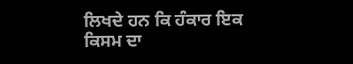ਲਿਖਦੇ ਹਨ ਕਿ ਹੰਕਾਰ ਇਕ ਕਿਸਮ ਦਾ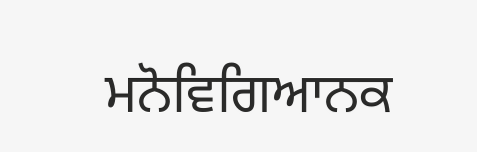ਮਨੋਵਿਗਿਆਨਕ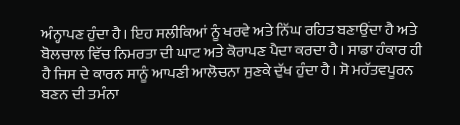ਅੰਨ੍ਹਾਪਣ ਹੁੰਦਾ ਹੈ। ਇਹ ਸਲੀਕਿਆਂ ਨੂੰ ਖਰਵੇ ਅਤੇ ਨਿੱਘ ਰਹਿਤ ਬਣਾਉਂਦਾ ਹੈ ਅਤੇ ਬੋਲਚਾਲ ਵਿੱਚ ਨਿਮਰਤਾ ਦੀ ਘਾਟ ਅਤੇ ਕੋਰਾਪਣ ਪੈਦਾ ਕਰਦਾ ਹੈ। ਸਾਡਾ ਹੰਕਾਰ ਹੀ ਹੈ ਜਿਸ ਦੇ ਕਾਰਨ ਸਾਨੂੰ ਆਪਣੀ ਆਲੋਚਨਾ ਸੁਣਕੇ ਦੁੱਖ ਹੁੰਦਾ ਹੈ। ਸੋ ਮਹੱਤਵਪੂਰਨ ਬਣਨ ਦੀ ਤਮੰਨਾ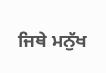ਜਿਥੇ ਮਨੁੱਖ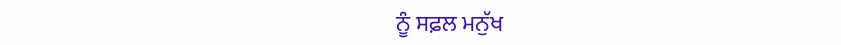ਨੂੰ ਸਫ਼ਲ ਮਨੁੱਖ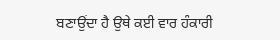ਬਣਾਉਂਦਾ ਹੈ ਉਥੇ ਕਈ ਵਾਰ ਹੰਕਾਰੀ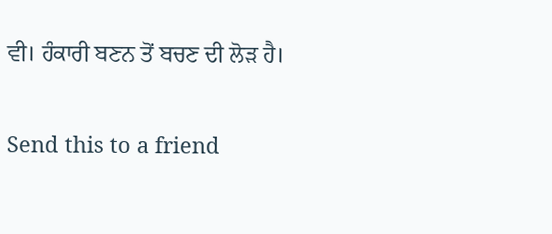ਵੀ। ਹੰਕਾਰੀ ਬਣਨ ਤੋਂ ਬਚਣ ਦੀ ਲੋੜ ਹੈ।

Send this to a friend